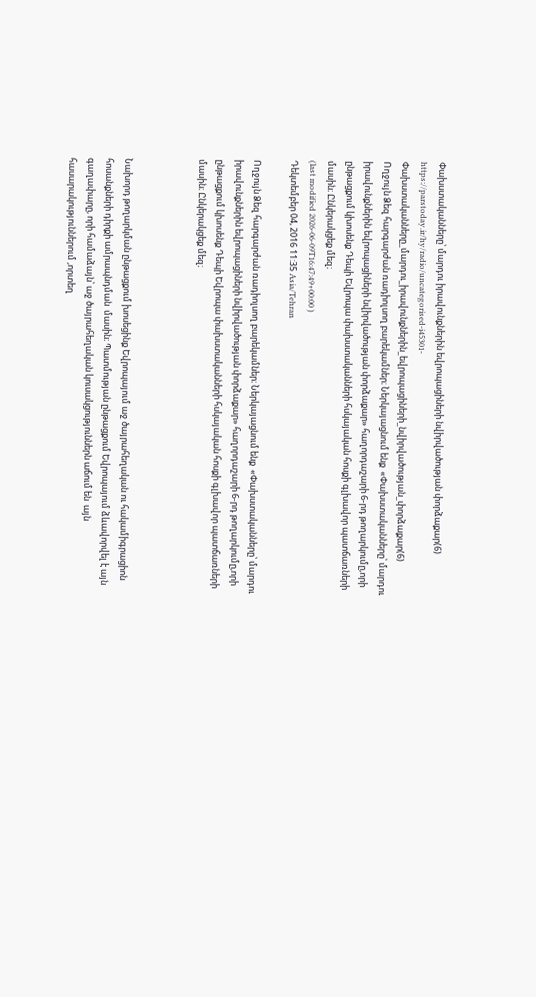Փախստականները՝ մարդու իրավունքներին եվրոպացիների նվիրվածության փորձաքար(6)
https://parstoday.ir/hy/radio/uncategorised-i45301-Փախստականները_մարդու_իրավունքներին_եվրոպացիների_նվիրվածության_փորձաքար(6)
Ողջույն Ձեզ հարգարժան ռադիոլսող բարեկամներ։ Ներկայացնում ենք  «Փախստականները՝ մարդու իրավունքներին եվրոպացիների նվիրվածության փորձաքար» հաղորդաշարի 6-րդ թողարկումը,որի ընթացքում կխոսենք Դեպի Եվրոպա փախստականների հսկայական հոսքի գլխավոր պատճառների մասին։ Ընկերակցեք մեզ։
(last modified 2026-06-09T16:47:49+00:00 )
Դեկտեմբեր 04, 2016 11:35 Asia/Tehran

Ողջույն Ձեզ հարգարժան ռադիոլսող բարեկամներ։ Ներկայացնում ենք  «Փախստականները՝ մարդու իրավունքներին եվրոպացիների նվիրվածության փորձաքար» հաղորդաշարի 6-րդ թողարկումը,որի ընթացքում կխոսենք Դեպի Եվրոպա փախստականների հսկայական հոսքի գլխավոր պատճառների մասին։ Ընկերակցեք մեզ։



Նախորդ թողարկման ընթացքում խոսեցինք Եվրոպայում աջ ծայրահեղական ու հակամիգրացիոն հոսանքների դիրքի ամրապնդման  մասին։ Պատմության ընթացքում Եվրոպայում ձևավորվել է այն գաղափարը, որի համաձայն՝ աջ ծայրահեղական կուսակցություններն աճում են  այն հասարակություններում ,որտեղ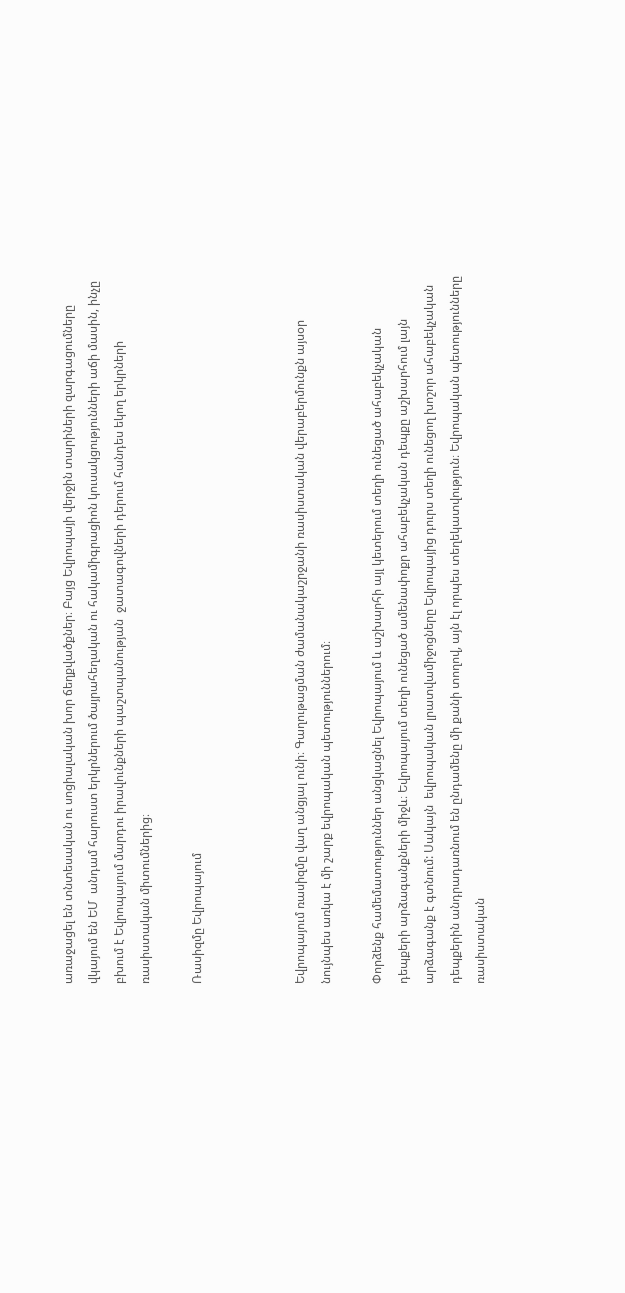առաջացել են տնտեսական ու սոցիալական խոր ճեղքվածքներ։ Բայց Եվրոպայի վերջին տարիների զարգացումները վկայում են ԵՄ  անդամ հարուստ երկրներում ծայրահեղական ու հակամիգրացիոն կուսակցությունների աճի մասին, ինչը  բխում է Եվրոպայում մարդու իրավունքների պաշտպանության  ջատագովների դերում հանդես եկող երկրների ռասիստական միտումներից։

Ռասիզմը Եվրոպայում



Եվրոպայում ռասիզմը վաղ անցյալ ունի։ Գաղութացման ժամանակաշրջանի ռասիստական վերաբերմունքն այսօր նույնպես առկա է մի շարք եվրոպական պետություններում։

Փորձենք համեմատություններ անցկացնել Եվրոպայում և աշխարհի այլ կետերում տեղի ունեցած ահաբեկչական դեպքերի արձագանքների միջև։ Եվրոպայում տեղի ունեցած ամենափոքր ահաբեկչական դեպքը աշխարհում լայն արձագանք է գտնում: Սակայն  եվրոպական լրատվամիջոցները Եվրոպայից դուրս տեղի ունեցող խոշոր ահաբեկչական դեպքերին անդրադառնում են ընդամենը մի քանի տողով, այն էլ որպես տեղեկատվություն։ Եվրոպական պետությունները ռասիստական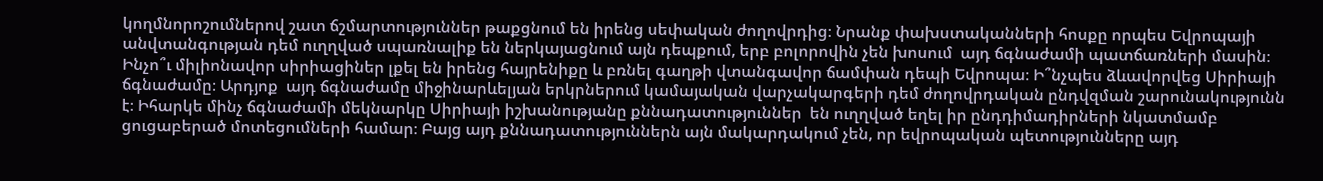կողմնորոշումներով շատ ճշմարտություններ թաքցնում են իրենց սեփական ժողովրդից։ Նրանք փախստականների հոսքը որպես Եվրոպայի անվտանգության դեմ ուղղված սպառնալիք են ներկայացնում այն դեպքում, երբ բոլորովին չեն խոսում  այդ ճգնաժամի պատճառների մասին։ Ինչո՞ւ միլիոնավոր սիրիացիներ լքել են իրենց հայրենիքը և բռնել գաղթի վտանգավոր ճամփան դեպի Եվրոպա։ Ի՞նչպես ձևավորվեց Սիրիայի ճգնաժամը։ Արդյոք  այդ ճգնաժամը միջինարևելյան երկրներում կամայական վարչակարգերի դեմ ժողովրդական ընդվզման շարունակությունն է։ Իհարկե մինչ ճգնաժամի մեկնարկը Սիրիայի իշխանությանը քննադատություններ  են ուղղված եղել իր ընդդիմադիրների նկատմամբ ցուցաբերած մոտեցումների համար։ Բայց այդ քննադատություններն այն մակարդակում չեն, որ եվրոպական պետությունները այդ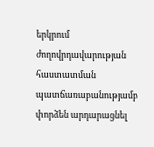երկրում ժողովրդավարության հաստատման պատճառաբանությամբ փորձեն արդարացնել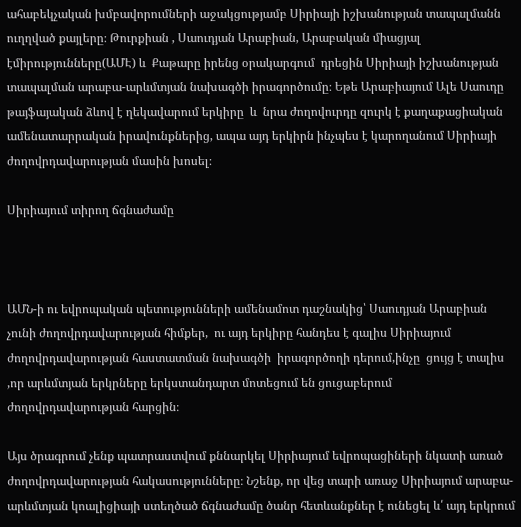ահաբեկչական խմբավորումների աջակցությամբ Սիրիայի իշխանության տապալմանն ուղղված քայլերը։ Թուրքիան , Սաուդյան Արաբիան, Արաբական միացյալ էմիրությունները(ԱՄԷ) և  Քաթարը իրենց օրակարգում  դրեցին Սիրիայի իշխանության տապալման արաբա-արևմտյան նախագծի իրագործումը։ Եթե Արաբիայում Ալե Սաուդը թայֆայական ձևով է ղեկավարում երկիրը  և  նրա ժողովուրդը զուրկ է քաղաքացիական ամենատարրական իրավունքներից, ապա այդ երկիրն ինչպես է կարողանում Սիրիայի ժողովրդավարության մասին խոսել։

Սիրիայում տիրող ճգնաժամը



ԱՄՆ-ի ու եվրոպական պետությունների ամենամոտ դաշնակից՝ Սաուդյան Արաբիան չունի ժողովրդավարության հիմքեր,  ու այդ երկիրը հանդես է գալիս Սիրիայում ժողովրդավարության հաստատման նախագծի  իրագործողի դերում,ինչը  ցույց է տալիս ,որ արևմտյան երկրները երկստանդարտ մոտեցում են ցուցաբերում ժողովրդավարության հարցին։

Այս ծրագրում չենք պատրաստվում քննարկել Սիրիայում եվրոպացիների նկատի առած ժողովրդավարության հակասությունները։ Նշենք, որ վեց տարի առաջ Սիրիայում արաբա-արևմտյան կոալիցիայի ստեղծած ճգնաժամը ծանր հետևանքներ է ունեցել և՛ այդ երկրում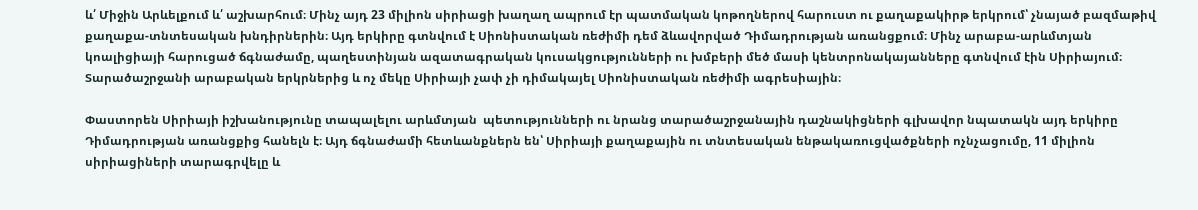և՛ Միջին Արևելքում և՛ աշխարհում։ Մինչ այդ 23 միլիոն սիրիացի խաղաղ ապրում էր պատմական կոթողներով հարուստ ու քաղաքակիրթ երկրում՝ չնայած բազմաթիվ քաղաքա-տնտեսական խնդիրներին։ Այդ երկիրը գտնվում է Սիոնիստական ռեժիմի դեմ ձևավորված Դիմադրության առանցքում։ Մինչ արաբա-արևմտյան կոալիցիայի հարուցած ճգնաժամը, պաղեստինյան ազատագրական կուսակցությունների ու խմբերի մեծ մասի կենտրոնակայանները գտնվում էին Սիրիայում։ Տարածաշրջանի արաբական երկրներից և ոչ մեկը Սիրիայի չափ չի դիմակայել Սիոնիստական ռեժիմի ագրեսիային։

Փաստորեն Սիրիայի իշխանությունը տապալելու արևմտյան  պետությունների ու նրանց տարածաշրջանային դաշնակիցների գլխավոր նպատակն այդ երկիրը Դիմադրության առանցքից հանելն է։ Այդ ճգնաժամի հետևանքներն են՝ Սիրիայի քաղաքային ու տնտեսական ենթակառուցվածքների ոչնչացումը, 11 միլիոն սիրիացիների տարագրվելը և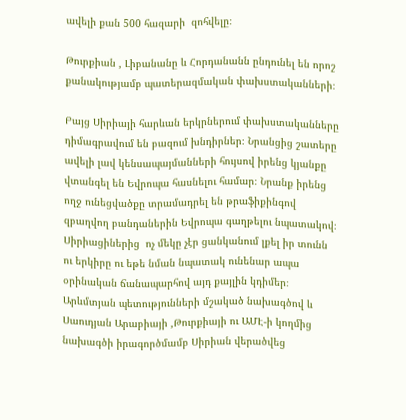ավելի քան 500 հազարի  զոհվելը։

Թուրքիան , Լիբանանը և Հորդանանն ընդունել են որոշ քանակությամբ պատերազմական փախստականների։

Բայց Սիրիայի հարևան երկրներում փախստականները դիմագրավում են բազում խնդիրներ։ Նրանցից շատերը ավելի լավ կենսապայմանների հույսով իրենց կյանքը վտանգել են Եվրոպա հասնելու համար։ Նրանք իրենց ողջ ունեցվածքը տրամադրել են թրաֆիքինգով զբաղվող բանդաներին Եվրոպա գաղթելու նպատակով։ Սիրիացիներից  ոչ մեկը չէր ցանկանում լքել իր տունն ու երկիրը ու եթե նման նպատակ ունենար ապա օրինական ճանապարհով այդ քայլին կդիմեր։ Արևմտյան պետությունների մշակած նախագծով և Սաուդյան Արաբիայի ,Թուրքիայի ու ԱՄԷ-ի կողմից նախագծի իրագործմամբ Սիրիան վերածվեց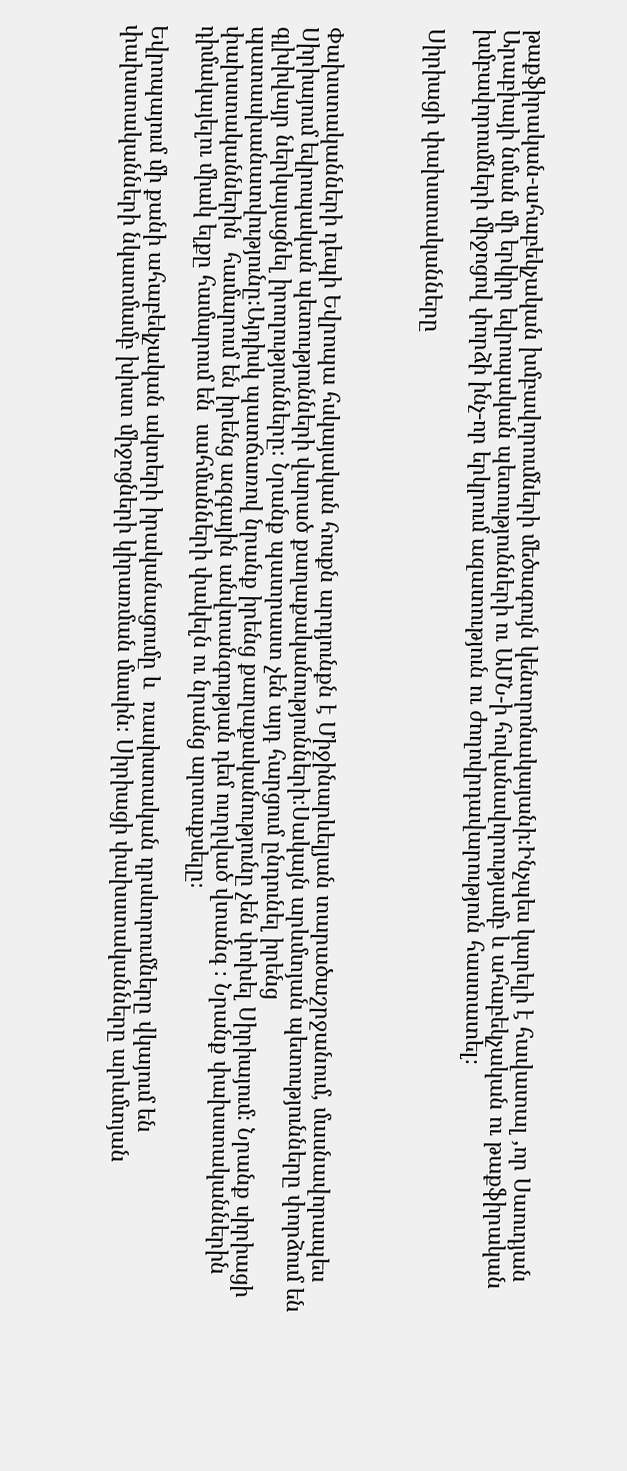թաքֆիրական-ահաբեկչական խմբավորումների մեծագույն կենտրոնակայանի։Ինչպես կարելի է հավատալ ,որ Սաուդյան Արաբիայի նման մի երկիր եվրոպական պետությունների ու ԱՄՆ-ի հովանավորությամբ և ահաբեկչական ու թաքֆիրական խմբավորումների միջոցով փորձի ինչ-որ երկրում ազատություն ու ժողովրդավարություն հաստատել։

Սիրիացի փախստականները



Փախստականների դեպի Եվրոպա հսկայական հոսքն արդյունքն է Միջինարևելյան տարածաշրջանում, մասնավորապես Սիրիայում եվրոպական պետությունների վարած քաղաքականությունների։Սակայն արևմտյան պետությունները փորձում են գլխիվայր ներկայացնել իրողությունները։ Նրանք պատրաստ չեն այդ հարցում ընդունել իրենց պատասխանատվությունը։Այդիսկ պատճառով նրանք իրենց քաղաքականությունը չեն փոխել Սիրիայում։ Նրանք սիրիացի փախստականներին  համարում են իրենց ազգային անվտանգության դեմ ուղղված վտանգ ։ Նրանք փախստականներին դիմակայելու միակ ելքը համարում են  սահմանների փակելն ու նրանց արտաքսելը։

Եվրոպայում մի քանի ահաբեկչական ակտերի իրականացումը և  ռասիստական դրսևորումները վկայում են  փախստականների նկատմամբ խիստ միջոցների կիրառման մասին։ Սիրիացի փախստականները արևմտյան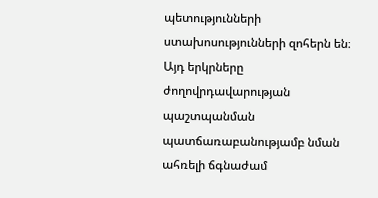պետությունների ստախոսությունների զոհերն են։ Այդ երկրները ժողովրդավարության պաշտպանման պատճառաբանությամբ նման ահռելի ճգնաժամ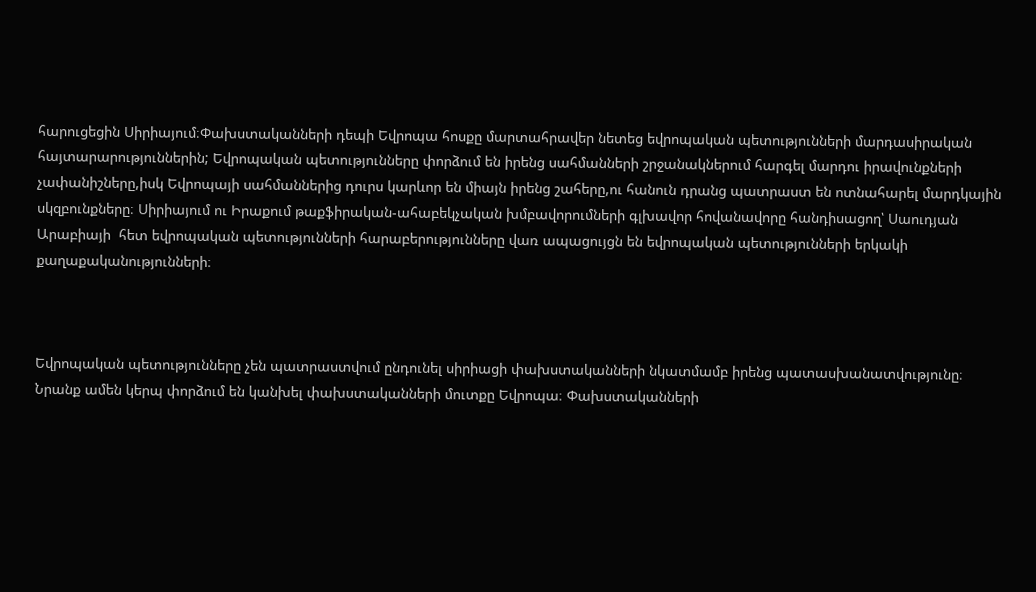հարուցեցին Սիրիայում։Փախստականների դեպի Եվրոպա հոսքը մարտահրավեր նետեց եվրոպական պետությունների մարդասիրական հայտարարություններին; Եվրոպական պետությունները փորձում են իրենց սահմանների շրջանակներում հարգել մարդու իրավունքների չափանիշները,իսկ Եվրոպայի սահմաններից դուրս կարևոր են միայն իրենց շահերը,ու հանուն դրանց պատրաստ են ոտնահարել մարդկային սկզբունքները։ Սիրիայում ու Իրաքում թաքֆիրական-ահաբեկչական խմբավորումների գլխավոր հովանավորը հանդիսացող՝ Սաուդյան Արաբիայի  հետ եվրոպական պետությունների հարաբերությունները վառ ապացույցն են եվրոպական պետությունների երկակի քաղաքականությունների։



Եվրոպական պետությունները չեն պատրաստվում ընդունել սիրիացի փախստականների նկատմամբ իրենց պատասխանատվությունը։ Նրանք ամեն կերպ փորձում են կանխել փախստականների մուտքը Եվրոպա։ Փախստականների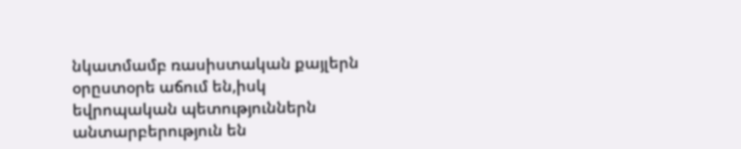նկատմամբ ռասիստական քայլերն օրըստօրե աճում են,իսկ եվրոպական պետություններն անտարբերություն են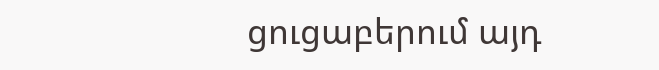ցուցաբերում այդ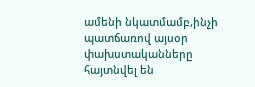ամենի նկատմամբ,ինչի պատճառով այսօր փախստականները հայտնվել են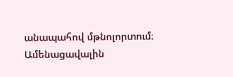անապահով մթնոլորտում։ Ամենացավալին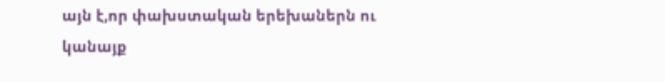այն է,որ փախստական երեխաներն ու կանայք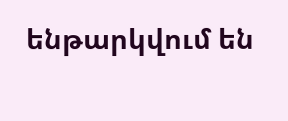ենթարկվում են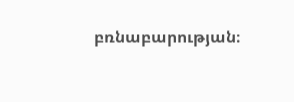բռնաբարության։